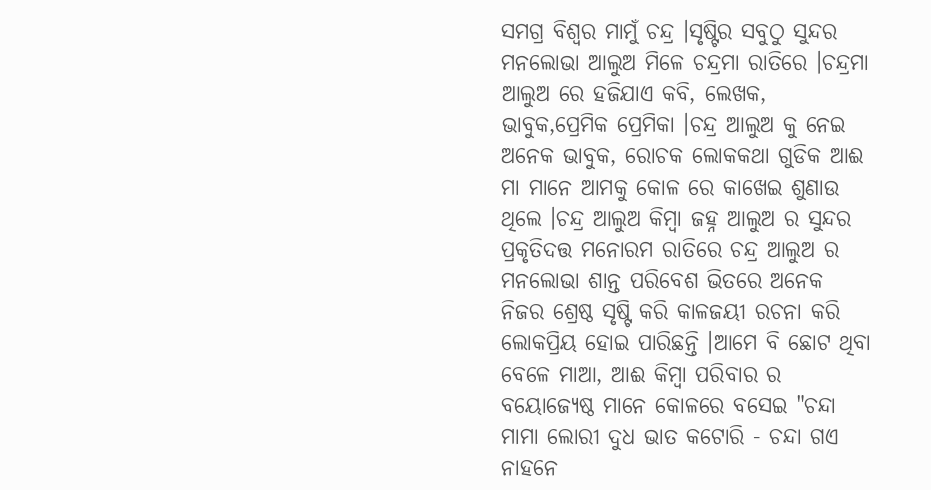ସମଗ୍ର ବିଶ୍ୱର ମାମୁଁ ଚନ୍ଦ୍ର ।ସୃଷ୍ଟିର ସବୁଠୁ ସୁନ୍ଦର ମନଲୋଭା ଆଲୁଅ ମିଳେ ଚନ୍ଦ୍ରମା ରାତିରେ ।ଚନ୍ଦ୍ରମା ଆଲୁଅ ରେ ହଜିଯାଏ କବି, ଲେଖକ, ଭାବୁକ,ପ୍ରେମିକ ପ୍ରେମିକା ।ଚନ୍ଦ୍ର ଆଲୁଅ କୁ ନେଇ ଅନେକ ଭାବୁକ, ରୋଚକ ଲୋକକଥା ଗୁଡିକ ଆଈ ମା ମାନେ ଆମକୁ କୋଳ ରେ କାଖେଇ ଶୁଣାଉ ଥିଲେ ।ଚନ୍ଦ୍ର ଆଲୁଅ କିମ୍ବା ଜହ୍ନ ଆଲୁଅ ର ସୁନ୍ଦର ପ୍ରକୃତିଦତ୍ତ ମନୋରମ ରାତିରେ ଚନ୍ଦ୍ର ଆଲୁଅ ର ମନଲୋଭା ଶାନ୍ତ ପରିବେଶ ଭିତରେ ଅନେକ ନିଜର ଶ୍ରେଷ୍ଠ ସୃଷ୍ଟି କରି କାଳଜୟୀ ରଚନା କରି ଲୋକପ୍ରିୟ ହୋଇ ପାରିଛନ୍ତି ।ଆମେ ବି ଛୋଟ ଥିବା ବେଳେ ମାଆ, ଆଈ କିମ୍ବା ପରିବାର ର ବୟୋଜ୍ୟେଷ୍ଠ ମାନେ କୋଳରେ ବସେଇ "ଚନ୍ଦା ମାମା ଲୋରୀ ଦୁଧ ଭାତ କଟୋରି - ଚନ୍ଦା ଗଏ ନାହନେ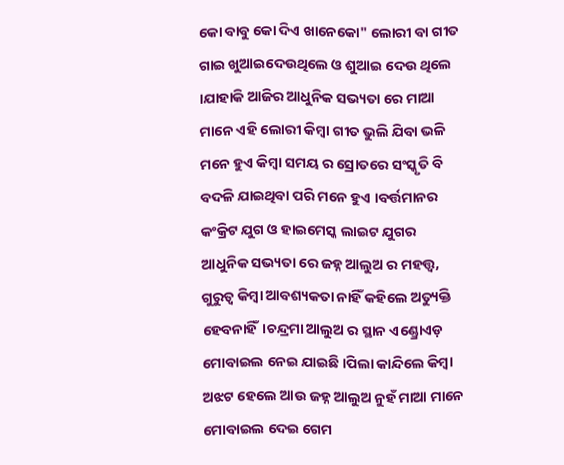କୋ ବାବୁ କୋ ଦିଏ ଖାନେକୋ" ଲୋରୀ ବା ଗୀତ ଗାଇ ଖୁଆଇଦେଉଥିଲେ ଓ ଶୁଆଇ ଦେଉ ଥିଲେ ।ଯାହାକି ଆଜିର ଆଧୁନିକ ସଭ୍ୟତା ରେ ମାଆ ମାନେ ଏହି ଲୋରୀ କିମ୍ବା ଗୀତ ଭୁଲି ଯିବା ଭଳି ମନେ ହୁଏ କିମ୍ବା ସମୟ ର ସ୍ରୋତରେ ସଂସ୍କୃତି ବି ବଦଳି ଯାଇଥିବା ପରି ମନେ ହୁଏ ।ବର୍ତ୍ତମାନର କଂକ୍ରିଟ ଯୁଗ ଓ ହାଇମେସ୍କ ଲାଇଟ ଯୁଗର ଆଧୁନିକ ସଭ୍ୟତା ରେ ଜହ୍ନ ଆଲୁଅ ର ମହତ୍ତ୍ୱ, ଗୁରୁତ୍ୱ କିମ୍ବା ଆବଶ୍ୟକତା ନାହିଁ କହିଲେ ଅତ୍ୟୁକ୍ତି ହେବନାହିଁ।ଚନ୍ଦ୍ରମା ଆଲୁଅ ର ସ୍ଥାନ ଏଣ୍ଡ୍ରୋଏଡ଼ ମୋବାଇଲ ନେଇ ଯାଇଛି ।ପିଲା କାନ୍ଦିଲେ କିମ୍ବା ଅଝଟ ହେଲେ ଆଉ ଜହ୍ନ ଆଲୁଅ ନୁହଁ ମାଆ ମାନେ ମୋବାଇଲ ଦେଇ ଗେମ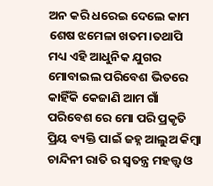ଅନ କରି ଧରେଇ ଦେଲେ କାମ ଶେଷ ଝମେଳା ଖତମ।ତଥାପି ମଧ୍ୟ ଏହି ଆଧୁନିକ ଯୁଗର ମୋବାଇଲ ପରିବେଶ ଭିତରେ କାହିଁକି କେଜାଣି ଆମ ଗାଁ ପରିବେଶ ରେ ମୋ ପରି ପ୍ରକୃତି ପ୍ରିୟ ବ୍ୟକ୍ତି ପାଇଁ ଜହ୍ନ ଆଲୁଅ କିମ୍ବା ଚାନ୍ଦିନୀ ରାତି ର ସ୍ୱତନ୍ତ୍ର ମହତ୍ତ୍ୱ ଓ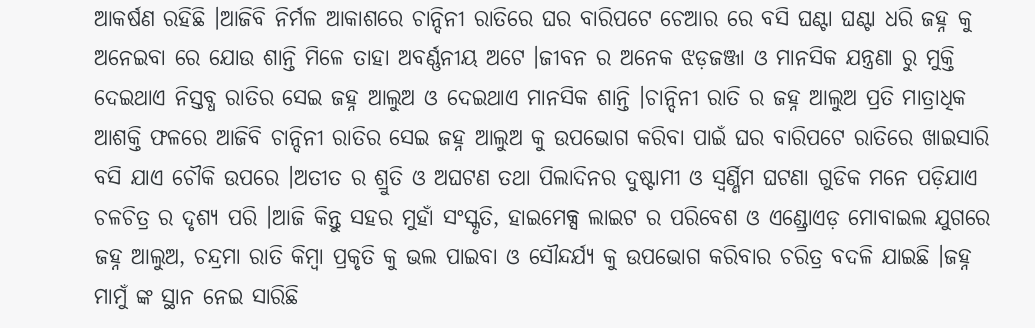ଆକର୍ଷଣ ରହିଛି ।ଆଜିବି ନିର୍ମଳ ଆକାଶରେ ଚାନ୍ଦିନୀ ରାତିରେ ଘର ବାରିପଟେ ଚେଆର ରେ ବସି ଘଣ୍ଟା ଘଣ୍ଟା ଧରି ଜହ୍ନ କୁ ଅନେଇବା ରେ ଯୋଉ ଶାନ୍ତି ମିଳେ ତାହା ଅବର୍ଣ୍ଣନୀୟ ଅଟେ ।ଜୀବନ ର ଅନେକ ଝଡ଼ଜଞ୍ଜା ଓ ମାନସିକ ଯନ୍ତ୍ରଣା ରୁ ମୁକ୍ତି ଦେଇଥାଏ ନିସ୍ତବ୍ଧ ରାତିର ସେଇ ଜହ୍ନ ଆଲୁଅ ଓ ଦେଇଥାଏ ମାନସିକ ଶାନ୍ତି ।ଚାନ୍ଦିନୀ ରାତି ର ଜହ୍ନ ଆଲୁଅ ପ୍ରତି ମାତ୍ରାଧିକ ଆଶକ୍ତି ଫଳରେ ଆଜିବି ଚାନ୍ଦିନୀ ରାତିର ସେଇ ଜହ୍ନ ଆଲୁଅ କୁ ଉପଭୋଗ କରିବା ପାଇଁ ଘର ବାରିପଟେ ରାତିରେ ଖାଇସାରି ବସି ଯାଏ ଚୌକି ଉପରେ ।ଅତୀତ ର ଶ୍ରୁତି ଓ ଅଘଟଣ ତଥା ପିଲାଦିନର ଦୁଷ୍ଟାମୀ ଓ ସ୍ବର୍ଣ୍ଣିମ ଘଟଣା ଗୁଡିକ ମନେ ପଡ଼ିଯାଏ ଚଳଚିତ୍ର ର ଦୃଶ୍ୟ ପରି ।ଆଜି କିନ୍ତୁ ସହର ମୁହାଁ ସଂସ୍କୃତି, ହାଇମେକ୍ସ ଲାଇଟ ର ପରିବେଶ ଓ ଏଣ୍ଡ୍ରୋଏଡ଼ ମୋବାଇଲ ଯୁଗରେ ଜହ୍ନ ଆଲୁଅ, ଚନ୍ଦ୍ରମା ରାତି କିମ୍ବା ପ୍ରକୃତି କୁ ଭଲ ପାଇବା ଓ ସୌନ୍ଦର୍ଯ୍ୟ କୁ ଉପଭୋଗ କରିବାର ଚରିତ୍ର ବଦଳି ଯାଇଛି ।ଜହ୍ନ ମାମୁଁ ଙ୍କ ସ୍ଥାନ ନେଇ ସାରିଛି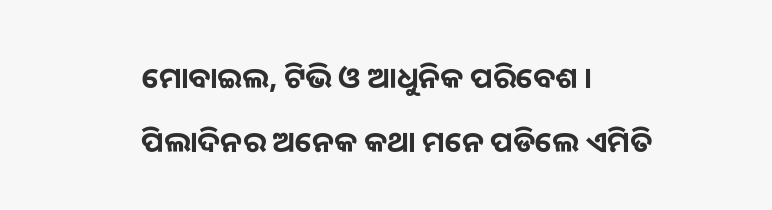ମୋବାଇଲ, ଟିଭି ଓ ଆଧୁନିକ ପରିବେଶ । ପିଲାଦିନର ଅନେକ କଥା ମନେ ପଡିଲେ ଏମିତି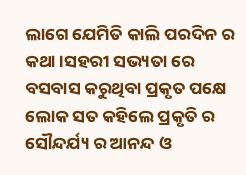ଲାଗେ ଯେମିତି କାଲି ପରଦିନ ର କଥା ।ସହରୀ ସଭ୍ୟତା ରେ ବସବାସ କରୁଥିବା ପ୍ରକୃତ ପକ୍ଷେ ଲୋକ ସତ କହିଲେ ପ୍ରକୃତି ର ସୌନ୍ଦର୍ଯ୍ୟ ର ଆନନ୍ଦ ଓ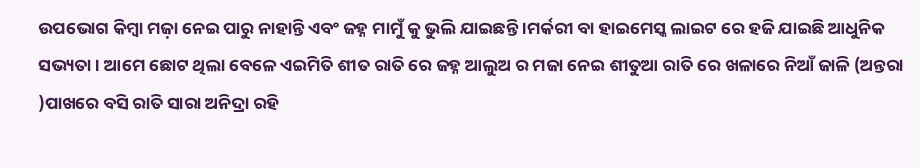ଉପଭୋଗ କିମ୍ବା ମଜ଼ା ନେଇ ପାରୁ ନାହାନ୍ତି ଏବଂ ଜହ୍ନ ମାମୁଁ କୁ ଭୁଲି ଯାଇଛନ୍ତି ।ମର୍କରୀ ବା ହାଇମେସ୍କ ଲାଇଟ ରେ ହଜି ଯାଇଛି ଆଧୁନିକ ସଭ୍ୟତା । ଆମେ ଛୋଟ ଥିଲା ବେଳେ ଏଇମିତି ଶୀତ ରାତି ରେ ଜହ୍ନ ଆଲୁଅ ର ମଜା ନେଇ ଶୀତୁଆ ରାତି ରେ ଖଳାରେ ନିଆଁ ଜାଳି (ଅନ୍ତରା )ପାଖରେ ବସି ରାତି ସାରା ଅନିଦ୍ରା ରହି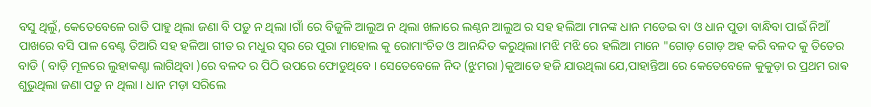ବସୁ ଥିଲୁଁ, କେତେବେଳେ ରାତି ପାହୁ ଥିଲା ଜଣା ବି ପଡ଼ୁ ନ ଥିଲା ।ଗାଁ ରେ ବିଜୁଳି ଆଲୁଅ ନ ଥିଲା ଖଳାରେ ଲଣ୍ଠନ ଆଲୁଅ ର ସହ ହଲିଆ ମାନଙ୍କ ଧାନ ମଡେଇ ବା ଓ ଧାନ ପୁଡା ବାନ୍ଧିବା ପାଇଁ ନିଆଁ ପାଖରେ ବସି ପାଳ ବେଣ୍ଟ ତିଆରି ସହ ହଳିଆ ଗୀତ ର ମଧୁର ସ୍ୱର ରେ ପୁରା ମାହୋଲ କୁ ରୋମାଂଚିତ ଓ ଆନନ୍ଦିତ କରୁଥିଲା।ମଝି ମଝି ରେ ହଲିଆ ମାନେ "ଗୋଡ଼ ଗୋଡ଼ ଅହ କରି ବଳଦ କୁ ତିତେର ବାଡି ( ବାଡ଼ି ମୂଳରେ ଲୁହାକଣ୍ଟା ଲାଗିଥିବା )ରେ ବଳଦ ର ପିଠି ଉପରେ ଫୋଡୁଥିବେ । ସେତେବେଳେ ନିଦ (ଝୁମରା )କୁଆଡେ ହଜି ଯାଉଥିଲା ଯେ,ପାହାନ୍ତିଆ ରେ କେତେବେଳେ କୁକୁଡ଼ା ର ପ୍ରଥମ ରାଵ ଶୁଭୁଥିଲା ଜଣା ପଡୁ ନ ଥିଲା । ଧାନ ମଡ଼ା ସରିଲେ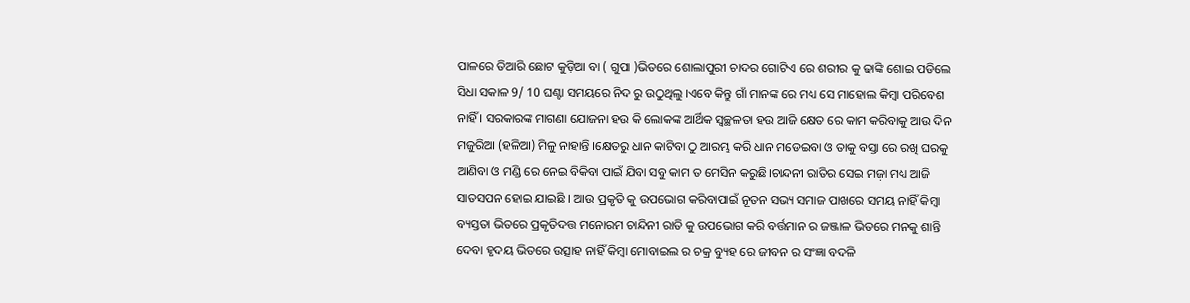ପାଳରେ ତିଆରି ଛୋଟ କୁଡ଼ିଆ ବା ( ଗୁପା )ଭିତରେ ଶୋଲାପୁରୀ ଚାଦର ଗୋଟିଏ ରେ ଶରୀର କୁ ଢାଙ୍କି ଶୋଇ ପଡିଲେ ସିଧା ସକାଳ 9/ 10 ଘଣ୍ଟା ସମୟରେ ନିଦ ରୁ ଉଠୁଥିଲୁ ।ଏବେ କିନ୍ତୁ ଗାଁ ମାନଙ୍କ ରେ ମଧ୍ୟ ସେ ମାହୋଲ କିମ୍ବା ପରିବେଶ ନାହିଁ । ସରକାରଙ୍କ ମାଗଣା ଯୋଜନା ହଉ କି ଲୋକଙ୍କ ଆର୍ଥିକ ସ୍ୱଚ୍ଛଳତା ହଉ ଆଜି କ୍ଷେତ ରେ କାମ କରିବାକୁ ଆଉ ଦିନ ମଜୁରିଆ (ହଳିଆ) ମିଳୁ ନାହାନ୍ତି ।କ୍ଷେତରୁ ଧାନ କାଟିବା ଠୁ ଆରମ୍ଭ କରି ଧାନ ମଡେଇବା ଓ ତାକୁ ବସ୍ତା ରେ ରଖି ଘରକୁ ଆଣିବା ଓ ମଣ୍ଡି ରେ ନେଇ ବିକିବା ପାଇଁ ଯିବା ସବୁ କାମ ତ ମେସିନ କରୁଛି।ଚାନ୍ଦନୀ ରାତିର ସେଇ ମଜ଼ା ମଧ୍ୟ ଆଜି ସାତସପନ ହୋଇ ଯାଇଛି । ଆଉ ପ୍ରକୃତି କୁ ଉପଭୋଗ କରିବାପାଇଁ ନୂତନ ସଭ୍ୟ ସମାଜ ପାଖରେ ସମୟ ନାହିଁ କିମ୍ବା ବ୍ୟସ୍ତତା ଭିତରେ ପ୍ରକୃତିଦତ୍ତ ମନୋରମ ଚାନ୍ଦିନୀ ରାତି କୁ ଉପଭୋଗ କରି ବର୍ତ୍ତମାନ ର ଜଞ୍ଜାଳ ଭିତରେ ମନକୁ ଶାନ୍ତି ଦେବା ହୃଦୟ ଭିତରେ ଉତ୍ସାହ ନାହିଁ କିମ୍ବା ମୋବାଇଲ ର ଚକ୍ର ବ୍ୟୁହ ରେ ଜୀବନ ର ସଂଜ୍ଞା ବଦଳି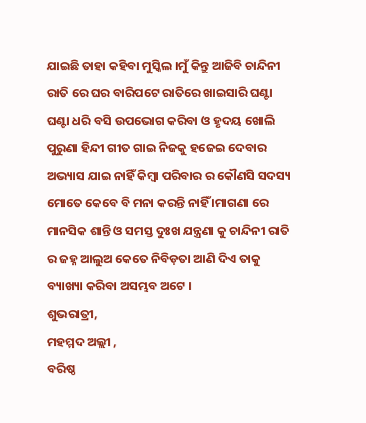ଯାଇଛି ତାହା କହିବା ମୁସ୍କିଲ ।ମୁଁ କିନ୍ତୁ ଆଜିବି ଚାନ୍ଦିନୀ ରାତି ରେ ଘର ବାରିପଟେ ରାତିରେ ଖାଇସାରି ଘଣ୍ଟା ଘଣ୍ଟା ଧରି ବସି ଉପଭୋଗ କରିବା ଓ ହୃଦୟ ଖୋଲି ପୁରୁଣା ହିନ୍ଦୀ ଗୀତ ଗାଇ ନିଜକୁ ହଜେଇ ଦେବାର ଅଭ୍ୟାସ ଯାଇ ନାହିଁ କିମ୍ବା ପରିବାର ର କୌଣସି ସଦସ୍ୟ ମୋତେ କେବେ ବି ମନା କରନ୍ତି ନାହିଁ ।ମାଗଣା ରେ ମାନସିକ ଶାନ୍ତି ଓ ସମସ୍ତ ଦୁଃଖ ଯନ୍ତ୍ରଣା କୁ ଚାନ୍ଦିନୀ ରାତି ର ଜହ୍ନ ଆଲୁଅ କେତେ ନିବିଡ଼ତା ଆଣି ଦିଏ ତାକୁ ବ୍ୟାଖ୍ୟା କରିବା ଅସମ୍ଭବ ଅଟେ ।
ଶୁଭରାତ୍ରୀ,
ମହମ୍ମଦ ଅଲ୍ଲୀ ,
ବରିଷ୍ଠ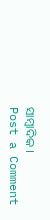ସାମ୍ବାଦିକ ।
Post a Comment